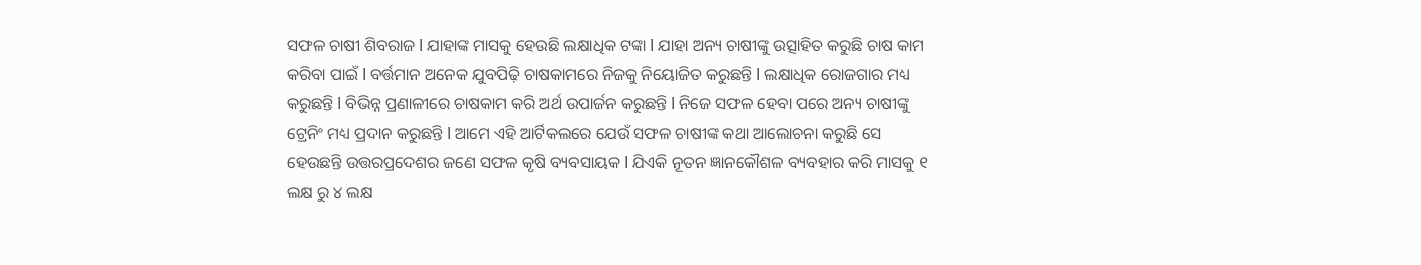ସଫଳ ଚାଷୀ ଶିବରାଜ l ଯାହାଙ୍କ ମାସକୁ ହେଉଛି ଲକ୍ଷାଧିକ ଟଙ୍କା l ଯାହା ଅନ୍ୟ ଚାଷୀଙ୍କୁ ଉତ୍ସାହିତ କରୁଛି ଚାଷ କାମ କରିବା ପାଇଁ l ବର୍ତ୍ତମାନ ଅନେକ ଯୁବପିଢ଼ି ଚାଷକାମରେ ନିଜକୁ ନିୟୋଜିତ କରୁଛନ୍ତି l ଲକ୍ଷାଧିକ ରୋଜଗାର ମଧ୍ୟ କରୁଛନ୍ତି l ବିଭିନ୍ନ ପ୍ରଣାଳୀରେ ଚାଷକାମ କରି ଅର୍ଥ ଉପାର୍ଜନ କରୁଛନ୍ତି l ନିଜେ ସଫଳ ହେବା ପରେ ଅନ୍ୟ ଚାଷୀଙ୍କୁ ଟ୍ରେନିଂ ମଧ୍ୟ ପ୍ରଦାନ କରୁଛନ୍ତି l ଆମେ ଏହି ଆର୍ଟିକଲରେ ଯେଉଁ ସଫଳ ଚାଷୀଙ୍କ କଥା ଆଲୋଚନା କରୁଛି ସେ ହେଉଛନ୍ତି ଉତ୍ତରପ୍ରଦେଶର ଜଣେ ସଫଳ କୃଷି ବ୍ୟବସାୟକ l ଯିଏକି ନୂତନ ଜ୍ଞାନକୌଶଳ ବ୍ୟବହାର କରି ମାସକୁ ୧ ଲକ୍ଷ ରୁ ୪ ଲକ୍ଷ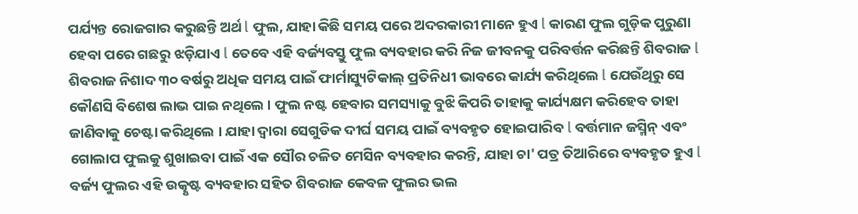ପର୍ଯ୍ୟନ୍ତ ରୋଜଗାର କରୁଛନ୍ତି ଅର୍ଥ l ଫୁଲ, ଯାହା କିଛି ସମୟ ପରେ ଅଦରକାରୀ ମାନେ ହୁଏ l କାରଣ ଫୁଲ ଗୁଡ଼ିକ ପୁରୁଣା ହେବା ପରେ ଗଛରୁ ଝଡ଼ିଯାଏ l ତେବେ ଏହି ବର୍ଜ୍ୟବସ୍ତୁ ଫୁଲ ବ୍ୟବହାର କରି ନିଜ ଜୀବନକୁ ପରିବର୍ତ୍ତନ କରିଛନ୍ତି ଶିବରାଜ l
ଶିବରାଜ ନିଶାଦ ୩୦ ବର୍ଷରୁ ଅଧିକ ସମୟ ପାଇଁ ଫାର୍ମାସ୍ୟୁଟିକାଲ୍ ପ୍ରତିନିଧୀ ଭାବରେ କାର୍ଯ୍ୟ କରିଥିଲେ l ଯେଉଁଥିରୁ ସେ କୌଣସି ବିଶେଷ ଲାଭ ପାଇ ନଥିଲେ । ଫୁଲ ନଷ୍ଟ ହେବାର ସମସ୍ୟାକୁ ବୁଝି କିପରି ତାହାକୁ କାର୍ଯ୍ୟକ୍ଷମ କରିହେବ ତାହା ଜାଣିବାକୁ ଚେଷ୍ଟା କରିଥିଲେ । ଯାହା ଦ୍ୱାରା ସେଗୁଡିକ ଦୀର୍ଘ ସମୟ ପାଇଁ ବ୍ୟବହୃତ ହୋଇପାରିବ l ବର୍ତ୍ତମାନ ଜସ୍ମିନ୍ ଏବଂ ଗୋଲାପ ଫୁଲକୁ ଶୁଖାଇବା ପାଇଁ ଏକ ସୌର ଚଳିତ ମେସିନ ବ୍ୟବହାର କରନ୍ତି, ଯାହା ଚା' ପତ୍ର ତିଆରିରେ ବ୍ୟବହୃତ ହୁଏ l ବର୍ଜ୍ୟ ଫୁଲର ଏହି ଉତ୍କୃଷ୍ଟ ବ୍ୟବହାର ସହିତ ଶିବରାଜ କେବଳ ଫୁଲର ଭଲ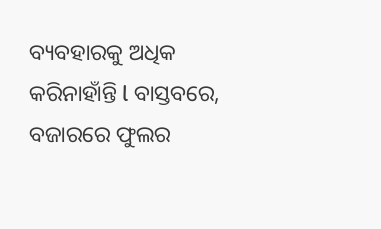ବ୍ୟବହାରକୁ ଅଧିକ କରିନାହାଁନ୍ତି l ବାସ୍ତବରେ, ବଜାରରେ ଫୁଲର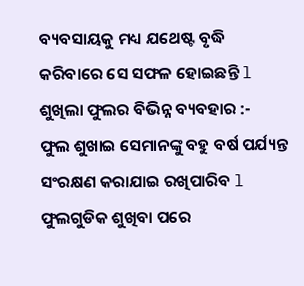ବ୍ୟବସାୟକୁ ମଧ୍ୟ ଯଥେଷ୍ଟ ବୃଦ୍ଧି କରିବାରେ ସେ ସଫଳ ହୋଇଛନ୍ତି l
ଶୁଖିଲା ଫୁଲର ବିଭିନ୍ନ ବ୍ୟବହାର :-
ଫୁଲ ଶୁଖାଇ ସେମାନଙ୍କୁ ବହୁ ବର୍ଷ ପର୍ଯ୍ୟନ୍ତ ସଂରକ୍ଷଣ କରାଯାଇ ରଖିପାରିବ l ଫୁଲଗୁଡିକ ଶୁଖିବା ପରେ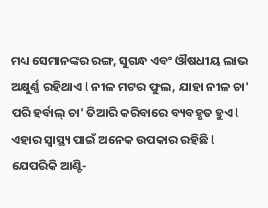ମଧ୍ୟ ସେମାନଙ୍କର ରଙ୍ଗ, ସୁଗନ୍ଧ ଏବଂ ଔଷଧୀୟ ଲାଭ ଅକ୍ଷୁର୍ଣ୍ଣ ରହିଥାଏ l ନୀଳ ମଟର ଫୁଲ, ଯାହା ନୀଳ ଚା' ପରି ହର୍ବାଲ୍ ଚା' ତିଆରି କରିବାରେ ବ୍ୟବହୃତ ହୁଏ l ଏହାର ସ୍ୱାସ୍ଥ୍ୟ ପାଇଁ ଅନେକ ଉପକାର ରହିଛି l ଯେପରିକି ଆଣ୍ଟି-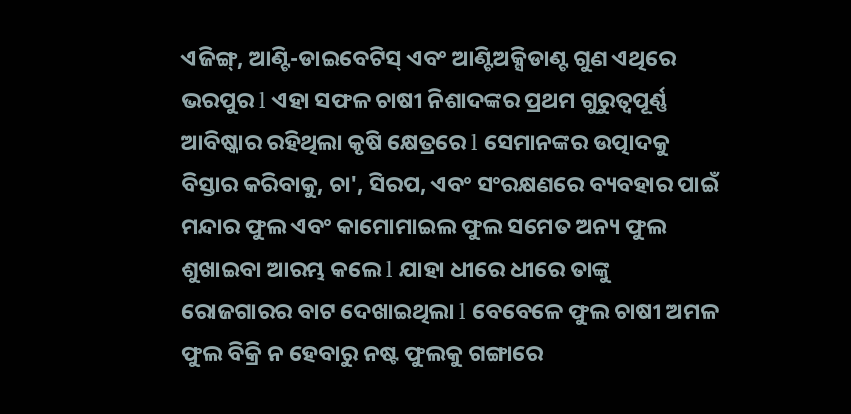ଏଜିଙ୍ଗ୍, ଆଣ୍ଟି-ଡାଇବେଟିସ୍ ଏବଂ ଆଣ୍ଟିଅକ୍ସିଡାଣ୍ଟ ଗୁଣ ଏଥିରେ ଭରପୁର l ଏହା ସଫଳ ଚାଷୀ ନିଶାଦଙ୍କର ପ୍ରଥମ ଗୁରୁତ୍ୱପୂର୍ଣ୍ଣ ଆବିଷ୍କାର ରହିଥିଲା କୃଷି କ୍ଷେତ୍ରରେ l ସେମାନଙ୍କର ଉତ୍ପାଦକୁ ବିସ୍ତାର କରିବାକୁ, ଚା', ସିରପ, ଏବଂ ସଂରକ୍ଷଣରେ ବ୍ୟବହାର ପାଇଁ ମନ୍ଦାର ଫୁଲ ଏବଂ କାମୋମାଇଲ ଫୁଲ ସମେତ ଅନ୍ୟ ଫୁଲ ଶୁଖାଇବା ଆରମ୍ଭ କଲେ l ଯାହା ଧୀରେ ଧୀରେ ତାଙ୍କୁ ରୋଜଗାରର ବାଟ ଦେଖାଇଥିଲା l ବେବେଳେ ଫୁଲ ଚାଷୀ ଅମଳ ଫୁଲ ବିକ୍ରି ନ ହେବାରୁ ନଷ୍ଟ ଫୁଲକୁ ଗଙ୍ଗାରେ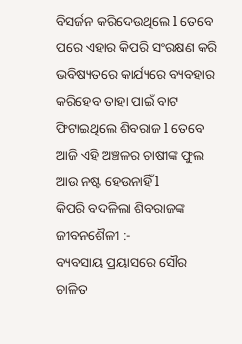ବିସର୍ଜନ କରିଦେଉଥିଲେ l ତେବେ ପରେ ଏହାର କିପରି ସଂରକ୍ଷଣ କରି ଭବିଷ୍ୟତରେ କାର୍ଯ୍ୟରେ ବ୍ୟବହାର କରିହେବ ତାହା ପାଇଁ ବାଟ ଫିଟାଇଥିଲେ ଶିବରାଜ l ତେବେ ଆଜି ଏହି ଅଞ୍ଚଳର ଚାଷୀଙ୍କ ଫୁଲ ଆଉ ନଷ୍ଟ ହେଉନାହିଁ l
କିପରି ବଦଳିଲା ଶିବରାଜଙ୍କ ଜୀବନଶୈଳୀ :-
ବ୍ୟବସାୟ ପ୍ରୟାସରେ ସୌର ଚାଳିତ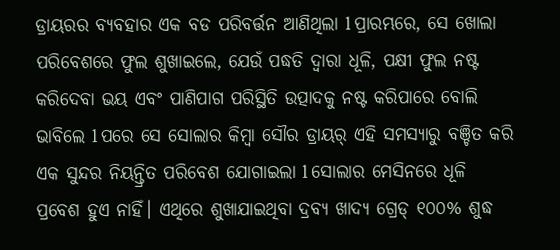ଡ୍ରାୟରର ବ୍ୟବହାର ଏକ ବଡ ପରିବର୍ତ୍ତନ ଆଣିଥିଲା l ପ୍ରାରମ୍ଭରେ, ସେ ଖୋଲା ପରିବେଶରେ ଫୁଲ ଶୁଖାଇଲେ, ଯେଉଁ ପଦ୍ଧତି ଦ୍ୱାରା ଧୂଳି, ପକ୍ଷୀ ଫୁଲ ନଷ୍ଟ କରିଦେବା ଭୟ ଏବଂ ପାଣିପାଗ ପରିସ୍ଥିତି ଉତ୍ପାଦକୁ ନଷ୍ଟ କରିପାରେ ବୋଲି ଭାବିଲେ l ପରେ ସେ ସୋଲାର କିମ୍ବା ସୌର ଡ୍ରାୟର୍ ଏହି ସମସ୍ୟାରୁ ବଞ୍ଚିତ କରି ଏକ ସୁନ୍ଦର ନିୟନ୍ତ୍ରିତ ପରିବେଶ ଯୋଗାଇଲା l ସୋଲାର ମେସିନରେ ଧୂଳି ପ୍ରବେଶ ହୁଏ ନାହିଁ। ଏଥିରେ ଶୁଖାଯାଇଥିବା ଦ୍ରବ୍ୟ ଖାଦ୍ୟ ଗ୍ରେଡ୍ ୧୦୦% ଶୁଦ୍ଧ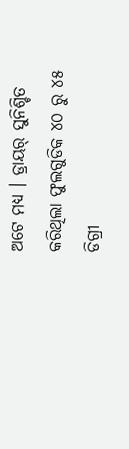ଅଟେ ମଧ୍ୟ । ଡ୍ରାୟର୍ ସୁନିଶ୍ଚିତ କରିଥିଲା ଫୁଲଗୁଡିକ ୪୦ ରୁ ୪୫ ଡିଗ୍ରୀ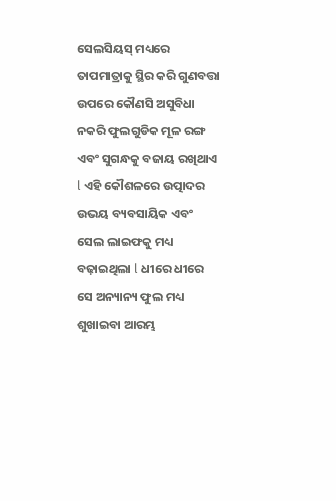ସେଲସିୟସ୍ ମଧ୍ୟରେ ତାପମାତ୍ରାକୁ ସ୍ଥିର କରି ଗୁଣବତ୍ତା ଉପରେ କୌଣସି ଅସୁବିଧା ନକରି ଫୁଲଗୁଡିକ ମୂଳ ରଙ୍ଗ ଏବଂ ସୁଗନ୍ଧକୁ ବଜାୟ ରଖିଥାଏ l ଏହି କୌଶଳରେ ଉତ୍ପାଦର ଉଭୟ ବ୍ୟବସାୟିକ ଏବଂ ସେଲ ଲାଇଫକୁ ମଧ୍ୟ ବଢ଼ାଇଥିଲା l ଧୀରେ ଧୀରେ ସେ ଅନ୍ୟାନ୍ୟ ଫୁଲ ମଧ୍ୟ ଶୁଖାଇବା ଆରମ୍ଭ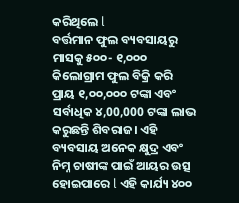କରିଥିଲେ l
ବର୍ତ୍ତମାନ ଫୁଲ ବ୍ୟବସାୟରୁ ମାସକୁ ୫୦୦- ୧,୦୦୦ କିଲୋଗ୍ରାମ ଫୁଲ ବିକ୍ରି କରି ପ୍ରାୟ ୧,୦୦,୦୦୦ ଟଙ୍କା ଏବଂ ସର୍ବାଧିକ ୪,00,000 ଟଙ୍କା ଲାଭ କରୁଛନ୍ତି ଶିବରାଜ। ଏହି ବ୍ୟବସାୟ ଅନେକ କ୍ଷୁଦ୍ର ଏବଂ ନିମ୍ନ ଚାଷୀଙ୍କ ପାଇଁ ଆୟର ଉତ୍ସ ହୋଇପାରେ l ଏହି କାର୍ଯ୍ୟ ୪୦୦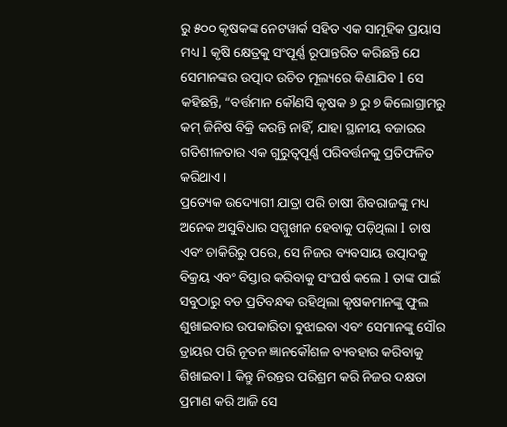ରୁ ୫୦୦ କୃଷକଙ୍କ ନେଟୱାର୍କ ସହିତ ଏକ ସାମୂହିକ ପ୍ରୟାସ ମଧ୍ୟ l କୃଷି କ୍ଷେତ୍ରକୁ ସଂପୂର୍ଣ୍ଣ ରୂପାନ୍ତରିତ କରିଛନ୍ତି ଯେ ସେମାନଙ୍କର ଉତ୍ପାଦ ଉଚିତ ମୂଲ୍ୟରେ କିଣାଯିବ l ସେ କହିଛନ୍ତି, “ବର୍ତ୍ତମାନ କୌଣସି କୃଷକ ୬ ରୁ ୭ କିଲୋଗ୍ରାମରୁ କମ୍ ଜିନିଷ ବିକ୍ରି କରନ୍ତି ନାହିଁ, ଯାହା ସ୍ଥାନୀୟ ବଜାରର ଗତିଶୀଳତାର ଏକ ଗୁରୁତ୍ୱପୂର୍ଣ୍ଣ ପରିବର୍ତ୍ତନକୁ ପ୍ରତିଫଳିତ କରିଥାଏ ।
ପ୍ରତ୍ୟେକ ଉଦ୍ୟୋଗୀ ଯାତ୍ରା ପରି ଚାଷୀ ଶିବରାଜଙ୍କୁ ମଧ୍ୟ ଅନେକ ଅସୁବିଧାର ସମ୍ମୁଖୀନ ହେବାକୁ ପଡ଼ିଥିଲା l ଚାଷ ଏବଂ ଚାକିରିରୁ ପରେ, ସେ ନିଜର ବ୍ୟବସାୟ ଉତ୍ପାଦକୁ ବିକ୍ରୟ ଏବଂ ବିସ୍ତାର କରିବାକୁ ସଂଘର୍ଷ କଲେ l ତାଙ୍କ ପାଇଁ ସବୁଠାରୁ ବଡ ପ୍ରତିବନ୍ଧକ ରହିଥିଲା କୃଷକମାନଙ୍କୁ ଫୁଲ ଶୁଖାଇବାର ଉପକାରିତା ବୁଝାଇବା ଏବଂ ସେମାନଙ୍କୁ ସୌର ଡ୍ରାୟର ପରି ନୂତନ ଜ୍ଞାନକୌଶଳ ବ୍ୟବହାର କରିବାକୁ ଶିଖାଇବା l କିନ୍ତୁ ନିରନ୍ତର ପରିଶ୍ରମ କରି ନିଜର ଦକ୍ଷତା ପ୍ରମାଣ କରି ଆଜି ସେ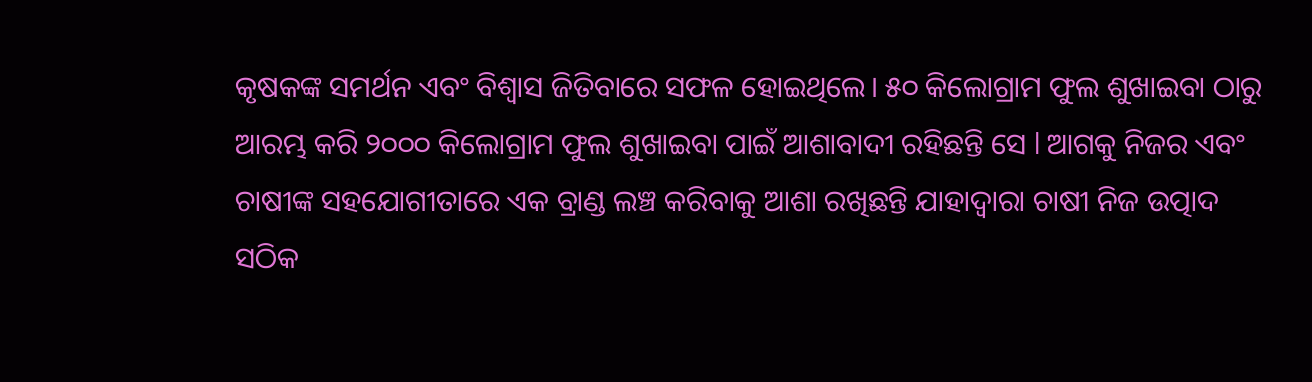କୃଷକଙ୍କ ସମର୍ଥନ ଏବଂ ବିଶ୍ୱାସ ଜିତିବାରେ ସଫଳ ହୋଇଥିଲେ। ୫୦ କିଲୋଗ୍ରାମ ଫୁଲ ଶୁଖାଇବା ଠାରୁ ଆରମ୍ଭ କରି ୨୦୦୦ କିଲୋଗ୍ରାମ ଫୁଲ ଶୁଖାଇବା ପାଇଁ ଆଶାବାଦୀ ରହିଛନ୍ତି ସେ l ଆଗକୁ ନିଜର ଏବଂ ଚାଷୀଙ୍କ ସହଯୋଗୀତାରେ ଏକ ବ୍ରାଣ୍ଡ ଲଞ୍ଚ କରିବାକୁ ଆଶା ରଖିଛନ୍ତି ଯାହାଦ୍ୱାରା ଚାଷୀ ନିଜ ଉତ୍ପାଦ ସଠିକ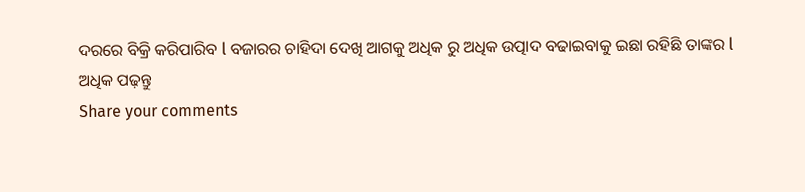ଦରରେ ବିକ୍ରି କରିପାରିବ l ବଜାରର ଚାହିଦା ଦେଖି ଆଗକୁ ଅଧିକ ରୁ ଅଧିକ ଉତ୍ପାଦ ବଢାଇବାକୁ ଇଛା ରହିଛି ତାଙ୍କର l
ଅଧିକ ପଢ଼ନ୍ତୁ
Share your comments